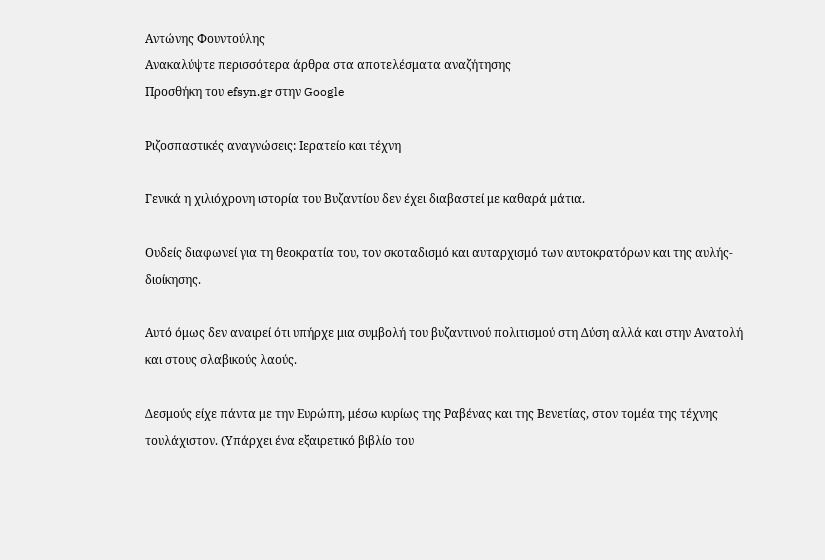Αντώνης Φουντούλης
Ανακαλύψτε περισσότερα άρθρα στα αποτελέσματα αναζήτησης
Προσθήκη του efsyn.gr στην Google

Ριζοσπαστικές αναγνώσεις: Ιερατείο και τέχνη

Γενικά η χιλιόχρονη ιστορία του Βυζαντίου δεν έχει διαβαστεί με καθαρά μάτια.

Ουδείς διαφωνεί για τη θεοκρατία του, τον σκοταδισμό και αυταρχισμό των αυτοκρατόρων και της αυλής-διοίκησης.

Αυτό όμως δεν αναιρεί ότι υπήρχε μια συμβολή του βυζαντινού πολιτισμού στη Δύση αλλά και στην Ανατολή και στους σλαβικούς λαούς.

Δεσμούς είχε πάντα με την Ευρώπη, μέσω κυρίως της Ραβένας και της Βενετίας, στον τομέα της τέχνης τουλάχιστον. (Υπάρχει ένα εξαιρετικό βιβλίο του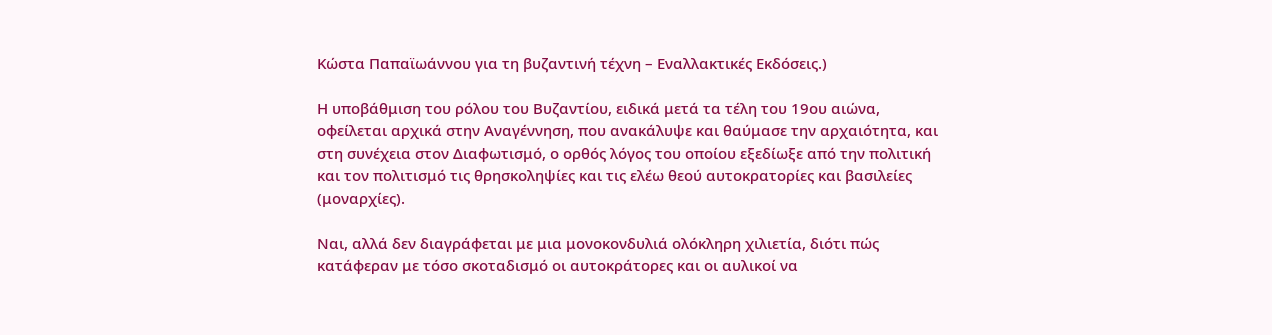Κώστα Παπαϊωάννου για τη βυζαντινή τέχνη – Εναλλακτικές Εκδόσεις.)

Η υποβάθμιση του ρόλου του Βυζαντίου, ειδικά μετά τα τέλη του 19ου αιώνα, οφείλεται αρχικά στην Αναγέννηση, που ανακάλυψε και θαύμασε την αρχαιότητα, και στη συνέχεια στον Διαφωτισμό, ο ορθός λόγος του οποίου εξεδίωξε από την πολιτική και τον πολιτισμό τις θρησκοληψίες και τις ελέω θεού αυτοκρατορίες και βασιλείες (μοναρχίες).

Ναι, αλλά δεν διαγράφεται με μια μονοκονδυλιά ολόκληρη χιλιετία, διότι πώς κατάφεραν με τόσο σκοταδισμό οι αυτοκράτορες και οι αυλικοί να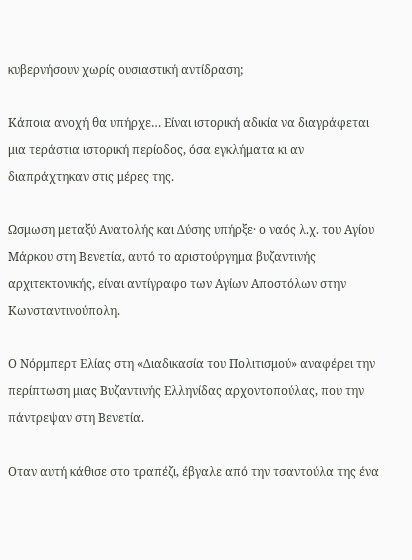κυβερνήσουν χωρίς ουσιαστική αντίδραση;

Κάποια ανοχή θα υπήρχε… Είναι ιστορική αδικία να διαγράφεται μια τεράστια ιστορική περίοδος, όσα εγκλήματα κι αν διαπράχτηκαν στις μέρες της.

Ωσμωση μεταξύ Ανατολής και Δύσης υπήρξε· ο ναός λ.χ. του Αγίου Μάρκου στη Βενετία, αυτό το αριστούργημα βυζαντινής αρχιτεκτονικής, είναι αντίγραφο των Αγίων Αποστόλων στην Κωνσταντινούπολη.

Ο Νόρμπερτ Ελίας στη «Διαδικασία του Πολιτισμού» αναφέρει την περίπτωση μιας Βυζαντινής Ελληνίδας αρχοντοπούλας, που την πάντρεψαν στη Βενετία.

Οταν αυτή κάθισε στο τραπέζι, έβγαλε από την τσαντούλα της ένα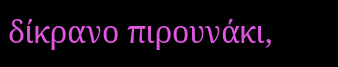δίκρανο πιρουνάκι,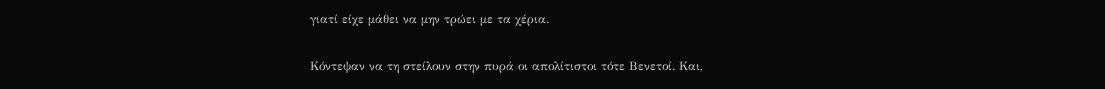γιατί είχε μάθει να μην τρώει με τα χέρια.

Κόντεψαν να τη στείλουν στην πυρά οι απολίτιστοι τότε Βενετοί. Και,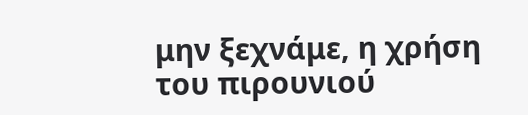μην ξεχνάμε, η χρήση του πιρουνιού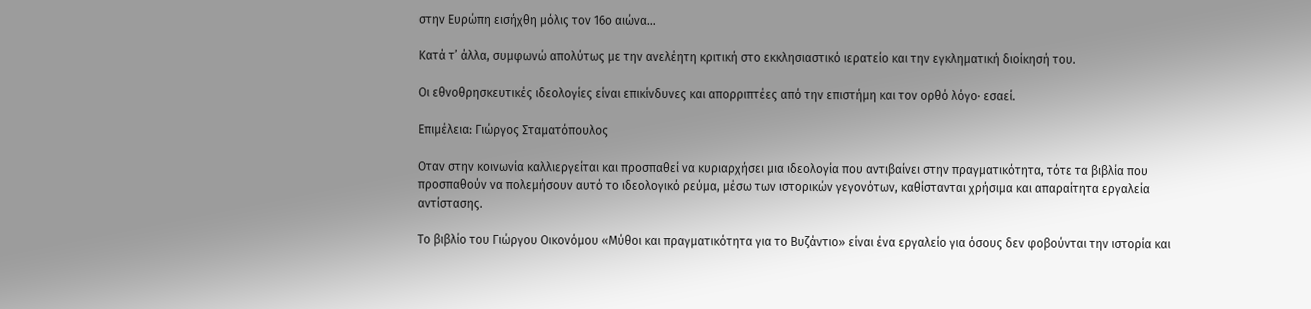στην Ευρώπη εισήχθη μόλις τον 16ο αιώνα…

Κατά τ’ άλλα, συμφωνώ απολύτως με την ανελέητη κριτική στο εκκλησιαστικό ιερατείο και την εγκληματική διοίκησή του.

Οι εθνοθρησκευτικές ιδεολογίες είναι επικίνδυνες και απορριπτέες από την επιστήμη και τον ορθό λόγο· εσαεί.

Επιμέλεια: Γιώργος Σταματόπουλος

Οταν στην κοινωνία καλλιεργείται και προσπαθεί να κυριαρχήσει μια ιδεολογία που αντιβαίνει στην πραγματικότητα, τότε τα βιβλία που προσπαθούν να πολεμήσουν αυτό το ιδεολογικό ρεύμα, μέσω των ιστορικών γεγονότων, καθίστανται χρήσιμα και απαραίτητα εργαλεία αντίστασης.

Το βιβλίο του Γιώργου Οικονόμου «Μύθοι και πραγματικότητα για το Βυζάντιο» είναι ένα εργαλείο για όσους δεν φοβούνται την ιστορία και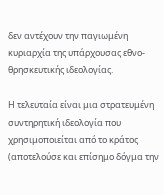δεν αντέχουν την παγιωμένη κυριαρχία της υπάρχουσας εθνο-θρησκευτικής ιδεολογίας.

Η τελευταία είναι μια στρατευμένη συντηρητική ιδεολογία που χρησιμοποιείται από το κράτος (αποτελούσε και επίσημο δόγμα την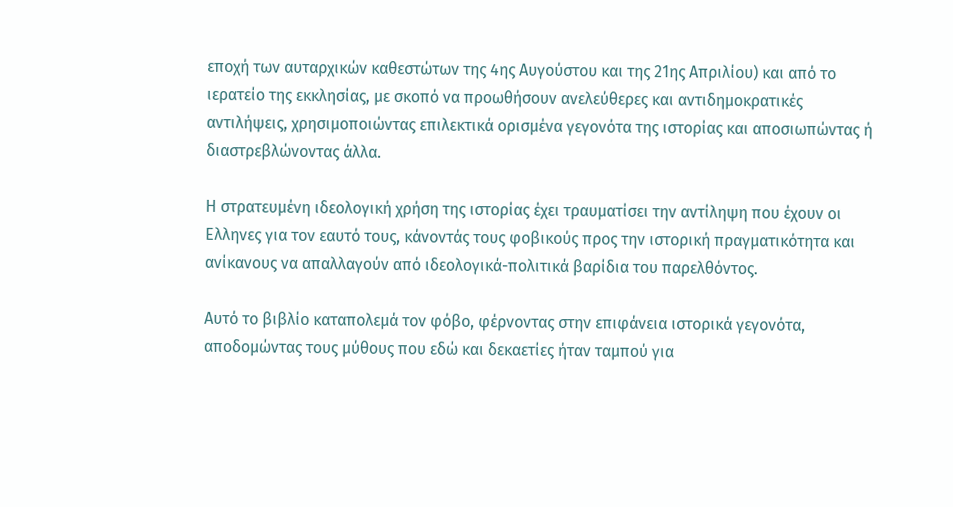εποχή των αυταρχικών καθεστώτων της 4ης Αυγούστου και της 21ης Απριλίου) και από το ιερατείο της εκκλησίας, με σκοπό να προωθήσουν ανελεύθερες και αντιδημοκρατικές αντιλήψεις, χρησιμοποιώντας επιλεκτικά ορισμένα γεγονότα της ιστορίας και αποσιωπώντας ή διαστρεβλώνοντας άλλα.

Η στρατευμένη ιδεολογική χρήση της ιστορίας έχει τραυματίσει την αντίληψη που έχουν οι Ελληνες για τον εαυτό τους, κάνοντάς τους φοβικούς προς την ιστορική πραγματικότητα και ανίκανους να απαλλαγούν από ιδεολογικά-πολιτικά βαρίδια του παρελθόντος.

Αυτό το βιβλίο καταπολεμά τον φόβο, φέρνοντας στην επιφάνεια ιστορικά γεγονότα, αποδομώντας τους μύθους που εδώ και δεκαετίες ήταν ταμπού για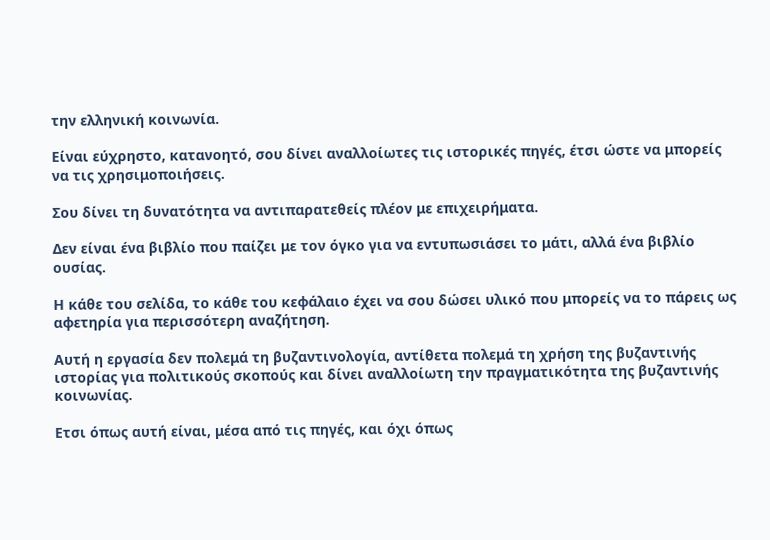την ελληνική κοινωνία.

Είναι εύχρηστο, κατανοητό, σου δίνει αναλλοίωτες τις ιστορικές πηγές, έτσι ώστε να μπορείς να τις χρησιμοποιήσεις.

Σου δίνει τη δυνατότητα να αντιπαρατεθείς πλέον με επιχειρήματα.

Δεν είναι ένα βιβλίο που παίζει με τον όγκο για να εντυπωσιάσει το μάτι, αλλά ένα βιβλίο ουσίας.

Η κάθε του σελίδα, το κάθε του κεφάλαιο έχει να σου δώσει υλικό που μπορείς να το πάρεις ως αφετηρία για περισσότερη αναζήτηση.

Αυτή η εργασία δεν πολεμά τη βυζαντινολογία, αντίθετα πολεμά τη χρήση της βυζαντινής ιστορίας για πολιτικούς σκοπούς και δίνει αναλλοίωτη την πραγματικότητα της βυζαντινής κοινωνίας.

Ετσι όπως αυτή είναι, μέσα από τις πηγές, και όχι όπως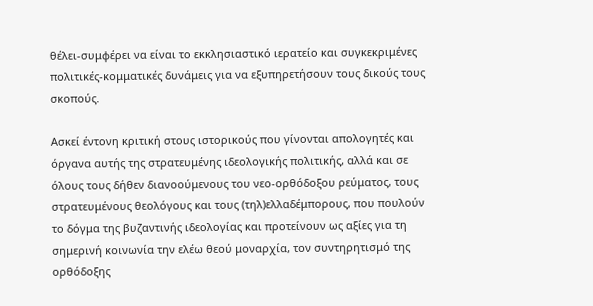θέλει-συμφέρει να είναι το εκκλησιαστικό ιερατείο και συγκεκριμένες πολιτικές-κομματικές δυνάμεις για να εξυπηρετήσουν τους δικούς τους σκοπούς.

Ασκεί έντονη κριτική στους ιστορικούς που γίνονται απολογητές και όργανα αυτής της στρατευμένης ιδεολογικής πολιτικής, αλλά και σε όλους τους δήθεν διανοούμενους του νεο-ορθόδοξου ρεύματος, τους στρατευμένους θεολόγους και τους (τηλ)ελλαδέμπορους, που πουλούν το δόγμα της βυζαντινής ιδεολογίας και προτείνουν ως αξίες για τη σημερινή κοινωνία την ελέω θεού μοναρχία, τον συντηρητισμό της ορθόδοξης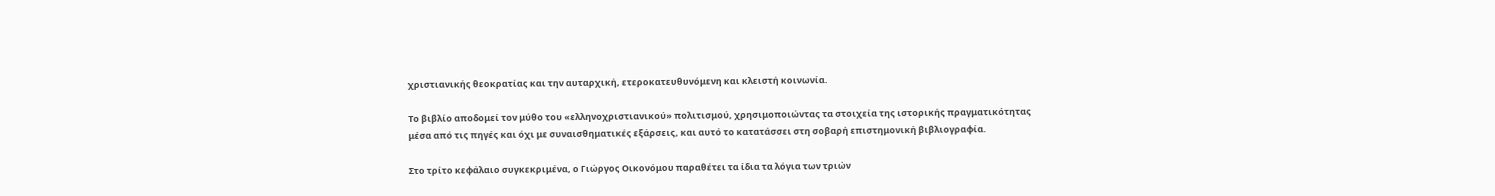χριστιανικής θεοκρατίας και την αυταρχική, ετεροκατευθυνόμενη και κλειστή κοινωνία.

Το βιβλίο αποδομεί τον μύθο του «ελληνοχριστιανικού» πολιτισμού, χρησιμοποιώντας τα στοιχεία της ιστορικής πραγματικότητας μέσα από τις πηγές και όχι με συναισθηματικές εξάρσεις, και αυτό το κατατάσσει στη σοβαρή επιστημονική βιβλιογραφία.

Στο τρίτο κεφάλαιο συγκεκριμένα, ο Γιώργος Οικονόμου παραθέτει τα ίδια τα λόγια των τριών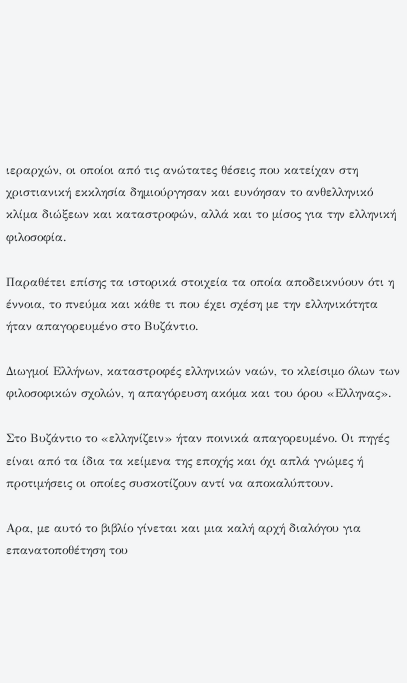ιεραρχών, οι οποίοι από τις ανώτατες θέσεις που κατείχαν στη χριστιανική εκκλησία δημιούργησαν και ευνόησαν το ανθελληνικό κλίμα διώξεων και καταστροφών, αλλά και το μίσος για την ελληνική φιλοσοφία.

Παραθέτει επίσης τα ιστορικά στοιχεία τα οποία αποδεικνύουν ότι η έννοια, το πνεύμα και κάθε τι που έχει σχέση με την ελληνικότητα ήταν απαγορευμένο στο Βυζάντιο.

Διωγμοί Ελλήνων, καταστροφές ελληνικών ναών, το κλείσιμο όλων των φιλοσοφικών σχολών, η απαγόρευση ακόμα και του όρου «Ελληνας».

Στο Βυζάντιο το «ελληνίζειν» ήταν ποινικά απαγορευμένο. Οι πηγές είναι από τα ίδια τα κείμενα της εποχής και όχι απλά γνώμες ή προτιμήσεις οι οποίες συσκοτίζουν αντί να αποκαλύπτουν.

Αρα, με αυτό το βιβλίο γίνεται και μια καλή αρχή διαλόγου για επανατοποθέτηση του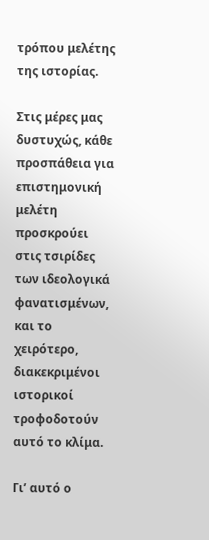τρόπου μελέτης της ιστορίας.

Στις μέρες μας δυστυχώς, κάθε προσπάθεια για επιστημονική μελέτη προσκρούει στις τσιρίδες των ιδεολογικά φανατισμένων, και το χειρότερο, διακεκριμένοι ιστορικοί τροφοδοτούν αυτό το κλίμα.

Γι’ αυτό ο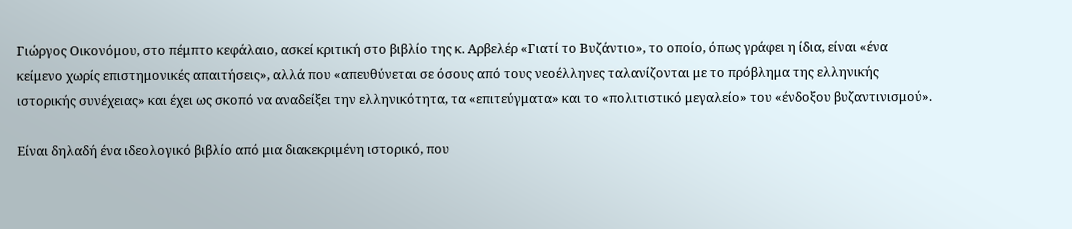Γιώργος Οικονόμου, στο πέμπτο κεφάλαιο, ασκεί κριτική στο βιβλίο της κ. Αρβελέρ «Γιατί το Βυζάντιο», το οποίο, όπως γράφει η ίδια, είναι «ένα κείμενο χωρίς επιστημονικές απαιτήσεις», αλλά που «απευθύνεται σε όσους από τους νεοέλληνες ταλανίζονται με το πρόβλημα της ελληνικής ιστορικής συνέχειας» και έχει ως σκοπό να αναδείξει την ελληνικότητα, τα «επιτεύγματα» και το «πολιτιστικό μεγαλείο» του «ένδοξου βυζαντινισμού».

Είναι δηλαδή ένα ιδεολογικό βιβλίο από μια διακεκριμένη ιστορικό, που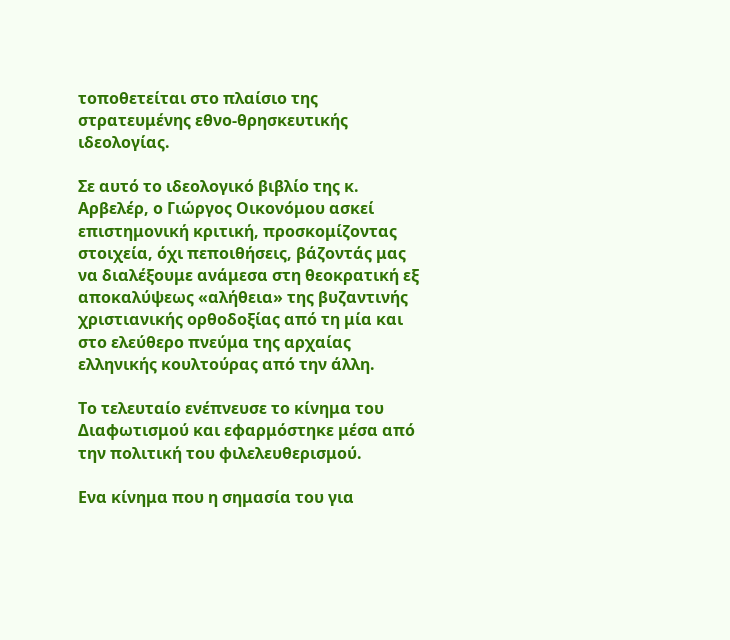τοποθετείται στο πλαίσιο της στρατευμένης εθνο-θρησκευτικής ιδεολογίας.

Σε αυτό το ιδεολογικό βιβλίο της κ. Αρβελέρ, ο Γιώργος Οικονόμου ασκεί επιστημονική κριτική, προσκομίζοντας στοιχεία, όχι πεποιθήσεις, βάζοντάς μας να διαλέξουμε ανάμεσα στη θεοκρατική εξ αποκαλύψεως «αλήθεια» της βυζαντινής χριστιανικής ορθοδοξίας από τη μία και στο ελεύθερο πνεύμα της αρχαίας ελληνικής κουλτούρας από την άλλη.

Το τελευταίο ενέπνευσε το κίνημα του Διαφωτισμού και εφαρμόστηκε μέσα από την πολιτική του φιλελευθερισμού.

Ενα κίνημα που η σημασία του για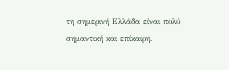τη σημερινή Ελλάδα είναι πολύ σημαντική και επίκαιρη.